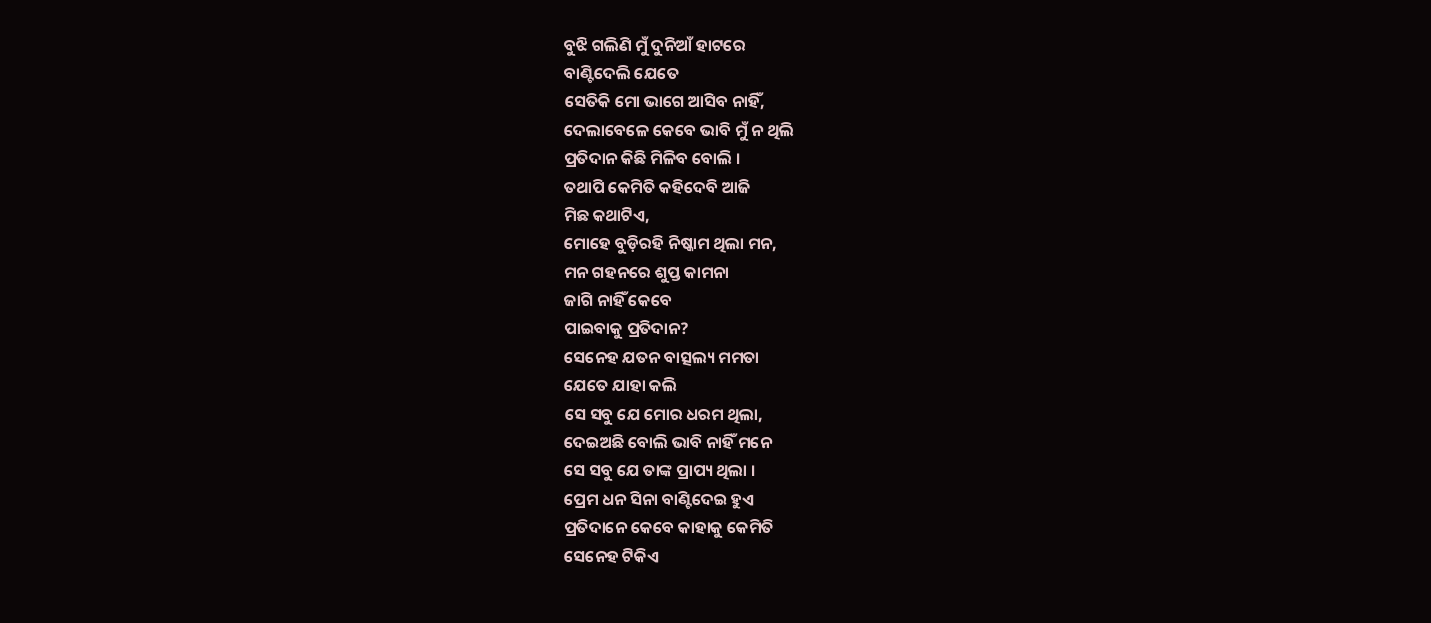ବୁଝି ଗଲିଣି ମୁଁ ଦୁନିଆଁ ହାଟରେ
ବାଣ୍ଟିଦେଲି ଯେତେ
ସେତିକି ମୋ ଭାଗେ ଆସିବ ନାହିଁ,
ଦେଲାବେଳେ କେବେ ଭାବି ମୁଁ ନ ଥିଲି
ପ୍ରତିଦାନ କିଛି ମିଳିବ ବୋଲି ।
ତଥାପି କେମିତି କହିଦେବି ଆଜି
ମିଛ କଥାଟିଏ,
ମୋହେ ବୁଡ଼ିରହି ନିଷ୍କାମ ଥିଲା ମନ,
ମନ ଗହନରେ ଶୁପ୍ତ କାମନା
ଜାଗି ନାହିଁ କେବେ
ପାଇବାକୁ ପ୍ରତିଦାନ?
ସେନେହ ଯତନ ବାତ୍ସଲ୍ୟ ମମତା
ଯେତେ ଯାହା କଲି
ସେ ସବୁ ଯେ ମୋର ଧରମ ଥିଲା,
ଦେଇଅଛି ବୋଲି ଭାବି ନାହିଁ ମନେ
ସେ ସବୁ ଯେ ତାଙ୍କ ପ୍ରାପ୍ୟ ଥିଲା ।
ପ୍ରେମ ଧନ ସିନା ବାଣ୍ଟିଦେଇ ହୁଏ
ପ୍ରତିଦାନେ କେବେ କାହାକୁ କେମିତି
ସେନେହ ଟିକିଏ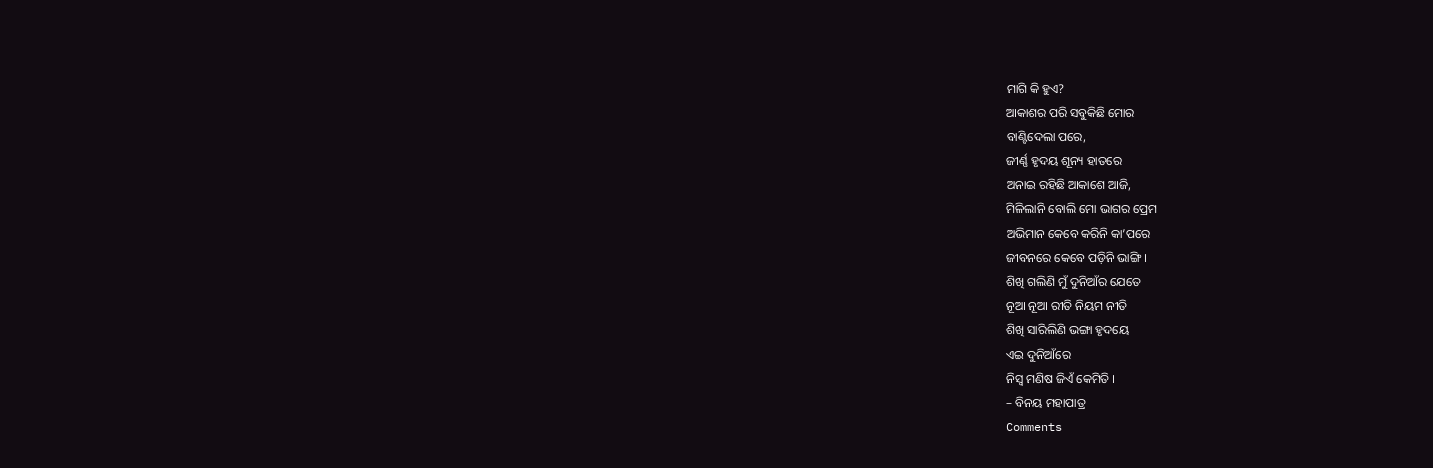ମାଗି କି ହୁଏ?
ଆକାଶର ପରି ସବୁକିଛି ମୋର
ବାଣ୍ଟିଦେଲା ପରେ,
ଜୀର୍ଣ୍ଣ ହୃଦୟ ଶୂନ୍ୟ ହାତରେ
ଅନାଇ ରହିଛି ଆକାଶେ ଆଜି,
ମିଳିଲାନି ବୋଲି ମୋ ଭାଗର ପ୍ରେମ
ଅଭିମାନ କେବେ କରିନି କା’ପରେ
ଜୀବନରେ କେବେ ପଡ଼ିନି ଭାଙ୍ଗି ।
ଶିଖି ଗଲିଣି ମୁଁ ଦୁନିଆଁର ଯେତେ
ନୂଆ ନୂଆ ରୀତି ନିୟମ ନୀତି
ଶିଖି ସାରିଲିଣି ଭଙ୍ଗା ହୃଦୟେ
ଏଇ ଦୁନିଆଁରେ
ନିସ୍ୱ ମଣିଷ ଜିଏଁ କେମିତି ।
– ବିନୟ ମହାପାତ୍ର
Comments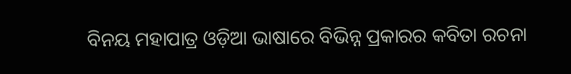ବିନୟ ମହାପାତ୍ର ଓଡ଼ିଆ ଭାଷାରେ ବିଭିନ୍ନ ପ୍ରକାରର କବିତା ରଚନା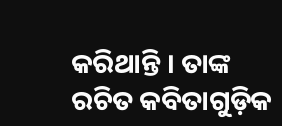କରିଥାନ୍ତି । ତାଙ୍କ ରଚିତ କବିତାଗୁଡ଼ିକ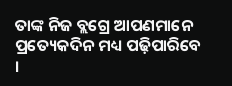ତାଙ୍କ ନିଜ ବ୍ଲଗ୍ରେ ଆପଣମାନେ ପ୍ରତ୍ୟେକଦିନ ମଧ୍ୟ ପଢ଼ିପାରିବେ ।